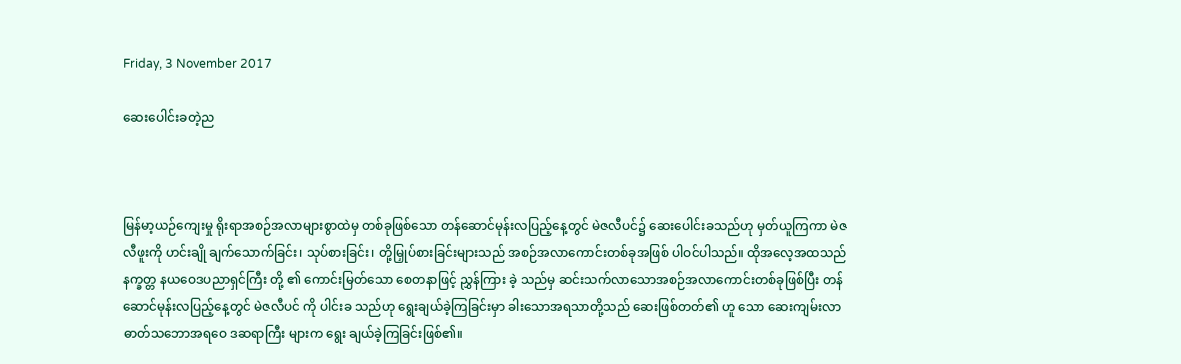Friday, 3 November 2017

ဆေးပေါင်းခတဲ့ည



မြန်မာ့ယဉ်ကျေးမှု ရိုးရာအစဉ်အလာများစွာထဲမှ တစ်ခုဖြစ်သော တန်ဆောင်မုန်းလပြည့်နေ့တွင် မဲဇလီပင်၌ ဆေးပေါင်းခသည်ဟု မှတ်ယူကြကာ မဲဇလီဖူးကို ဟင်းချို ချက်သောက်ခြင်း၊ သုပ်စားခြင်း၊ တို့မြှုပ်စားခြင်းများသည် အစဉ်အလာကောင်းတစ်ခုအဖြစ် ပါဝင်ပါသည်။ ထိုအလေ့အထသည် နက္ခတ္တ နယဝေဒပညာရှင်ကြီး တို့ ၏ ကောင်းမြတ်သော စေတနာဖြင့် ညွှန်ကြား ခဲ့ သည်မှ ဆင်းသက်လာသောအစဉ်အလာကောင်းတစ်ခုဖြစ်ပြီး တန်ဆောင်မုန်းလပြည့်နေ့တွင် မဲဇလီပင် ကို ပါင်းခ သည်ဟု ရွေးချယ်ခဲ့ကြခြင်းမှာ ခါးသောအရသာတို့သည် ဆေးဖြစ်တတ်၏ ဟူ သော ဆေးကျမ်းလာ ဓာတ်သဘောအရဝေ ဒဆရာကြီး များက ရွေး ချယ်ခဲ့ကြခြင်းဖြစ်၏။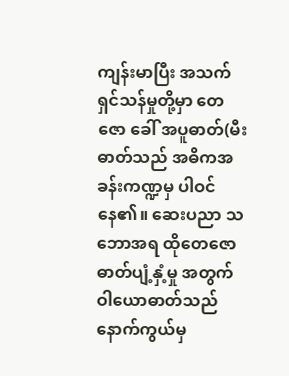ကျန်းမာပြီး အသက်ရှင်သန်မှုတို့မှာ တေဇော ခေါ် အပူဓာတ်(မီးဓာတ်သည် အဓိကအခန်းကဏ္ဍမှ ပါဝင်နေ၏။ ဆေးပညာ သဘောအရ ထိုတေဇော ဓာတ်ပျံ့နှံ့မှု အတွက် ဝါယောဓာတ်သည် နောက်ကွယ်မှ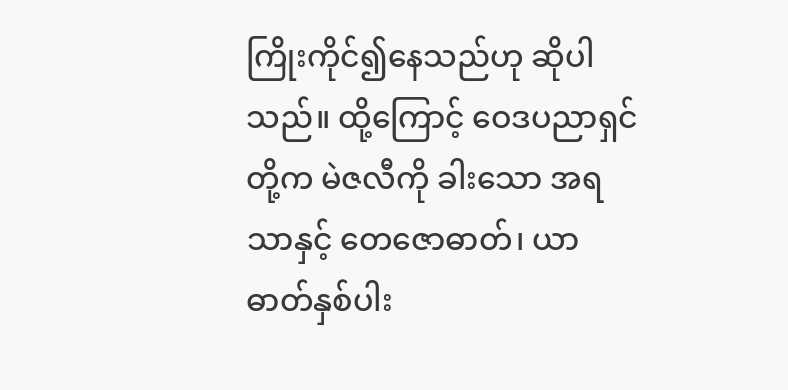ကြိုးကိုင်၍နေသည်ဟု ဆိုပါသည်။ ထို့ကြောင့် ဝေဒပညာရှင်တို့က မဲဇလီကို ခါးသော အရသာနှင့် တေဇောဓာတ်၊ ယာဓာတ်နှစ်ပါး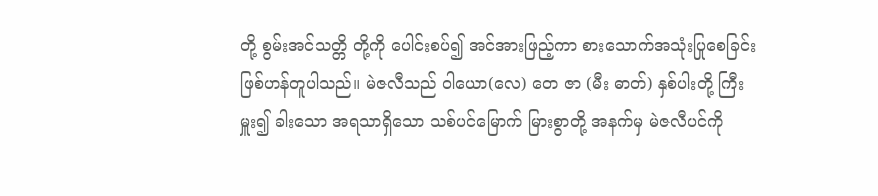တို့ စွမ်းအင်သတ္တိ တို့ကို ပေါင်းစပ်၍ အင်အားဖြည့်ကာ စားသောက်အသုံးပြုစေခြင်းဖြစ်ဟန်တူပါသည်။ မဲဇလီသည် ဝါယော(လေ) တေ ဇာ (မီး ဓာတ်) နှစ်ပါးတို့ ကြီးမှူး၍ ခါးသော အရသာရှိသော သစ်ပင်မြောက် မြားစွာတို့ အနက်မှ မဲဇလီပင်ကို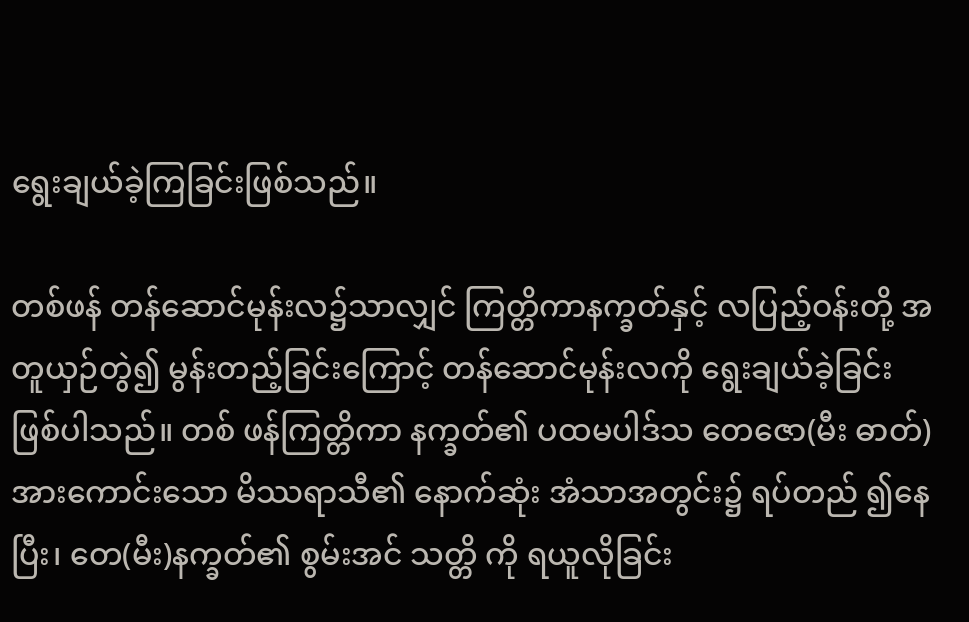ရွေးချယ်ခဲ့ကြခြင်းဖြစ်သည်။

တစ်ဖန် တန်ဆောင်မုန်းလ၌သာလျှင် ကြတ္တိကာနက္ခတ်နှင့် လပြည့်ဝန်းတို့ အတူယှဉ်တွဲ၍ မွန်းတည့်ခြင်းကြောင့် တန်ဆောင်မုန်းလကို ရွေးချယ်ခဲ့ခြင်းဖြစ်ပါသည်။ တစ် ဖန်ကြတ္တိကာ နက္ခတ်၏ ပထမပါဒ်သ တေဇော(မီး ဓာတ်)အားကောင်းသော မိဿရာသီ၏ နောက်ဆုံး အံသာအတွင်း၌ ရပ်တည် ၍နေပြီး၊ တေ(မီး)နက္ခတ်၏ စွမ်းအင် သတ္တိ ကို ရယူလိုခြင်း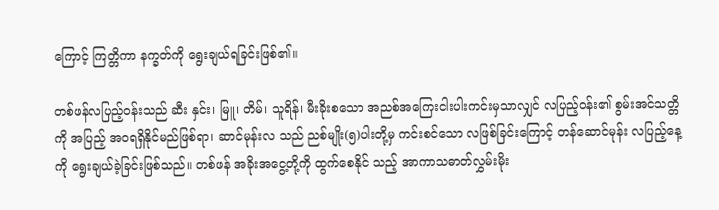ကြောင့် ကြတ္တိကာ နက္ခတ်ကို ရွေးချယ်ရခြင်းဖြစ်၏။

တစ်ဖန်လပြည့်ဝန်းသည် ဆီး နှင်း၊ မြူ၊ တိမ်၊ သူရိန်၊ မီးခိုးစသော အညစ်အကြေးငါးပါးကင်းမှသာလျှင် လပြည့်ဝန်း၏ စွမ်းအင်သတ္တိကို အပြည့် အဝရရှိနိုင်မည်ဖြစ်ရာ၊ ဆာင်မုန်းလ သည် ညစ်မျိုး(၅)ပါးတို့မှ ကင်းစင်သော လဖြစ်ခြင်းကြောင့် တန်ဆောင်မုန်း လပြည့်နေ့ကို ရွေးချယ်ခဲ့ခြင်းဖြစ်သည်။ တစ်ဖန် အခိုးအငွေ့တို့ကို ထွက်စေနိုင် သည့် အာကာသဓာတ်လွှမ်းမိုး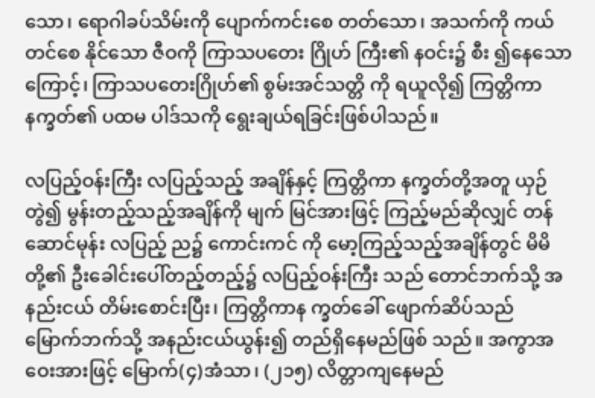သော၊ ရောဂါခပ်သိမ်းကို ပျောက်ကင်းစေ တတ်သော၊ အသက်ကို ကယ်တင်စေ နိုင်သော ဇီဝကို ကြာသပတေး ဂြိုဟ် ကြီး၏ နဝင်း၌ စီး ၍နေသောကြောင့်၊ ကြာသပတေးဂြိုဟ်၏ စွမ်းအင်သတ္တိ ကို ရယူလို၍ ကြတ္တိကာ နက္ခတ်၏ ပထမ ပါဒ်သကို ရွေးချယ်ရခြင်းဖြစ်ပါသည်။

လပြည့်ဝန်းကြီး လပြည့်သည့် အချိန်နှင့် ကြတ္တိကာ နက္ခတ်တို့အတူ ယှဉ်တွဲ၍ မွန်းတည့်သည့်အချိန်ကို မျက် မြင်အားဖြင့် ကြည့်မည်ဆိုလျှင် တန် ဆောင်မုန်း လပြည့် ည၌ ကောင်းကင် ကို မော့ကြည့်သည့်အချိန်တွင် မိမိတို့၏ ဦးခေါင်းပေါ်တည့်တည့်၌ လပြည့်ဝန်းကြီး သည် တောင်ဘက်သို့ အနည်းငယ် တိမ်းစောင်းပြီး၊ ကြတ္တိကာန က္ခတ်ခေါ် ဖျောက်ဆိပ်သည် မြောက်ဘက်သို့ အနည်းငယ်ယွန်း၍ တည်ရှိနေမည်ဖြစ် သည်။ အကွာအဝေးအားဖြင့် မြောက်(၄)အံသာ၊ (၂၁၅) လိတ္တာကျနေမည်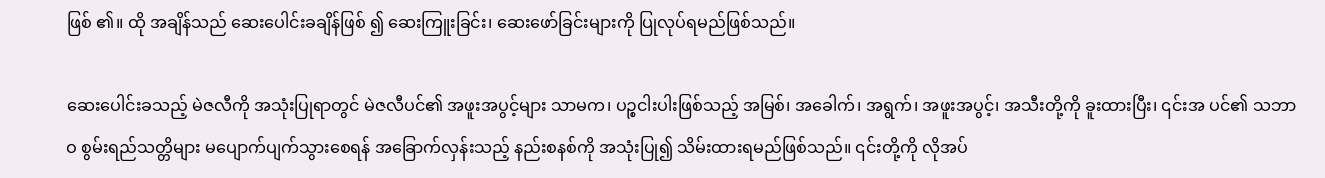ဖြစ် ၏။ ထို အချိန်သည် ဆေးပေါင်းခချိန်ဖြစ် ၍ ဆေးကြူးခြင်း၊ ဆေးဖော်ခြင်းများကို ပြုလုပ်ရမည်ဖြစ်သည်။

ဆေးပေါင်းခသည့် မဲဇလီကို အသုံးပြုရာတွင် မဲဇလီပင်၏ အဖူးအပွင့်များ သာမက၊ ပဉ္စငါးပါးဖြစ်သည့် အမြစ်၊ အခေါက်၊ အရွက်၊ အဖူးအပွင့်၊ အသီးတို့ကို ခူးထားပြီး၊ ၎င်းအ ပင်၏ သဘာဝ စွမ်းရည်သတ္တိများ မပျောက်ပျက်သွားစေရန် အခြောက်လှန်းသည့် နည်းစနစ်ကို အသုံးပြု၍ သိမ်းထားရမည်ဖြစ်သည်။ ၎င်းတို့ကို လိုအပ်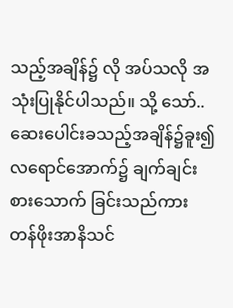သည့်အချိန်၌ လို အပ်သလို အသုံးပြုနိုင်ပါသည်။ သို့ သော်..ဆေးပေါင်းခသည့်အချိန်၌ခူး၍ လရောင်အောက်၌ ချက်ချင်းစားသောက် ခြင်းသည်ကား တန်ဖိုးအာနိသင်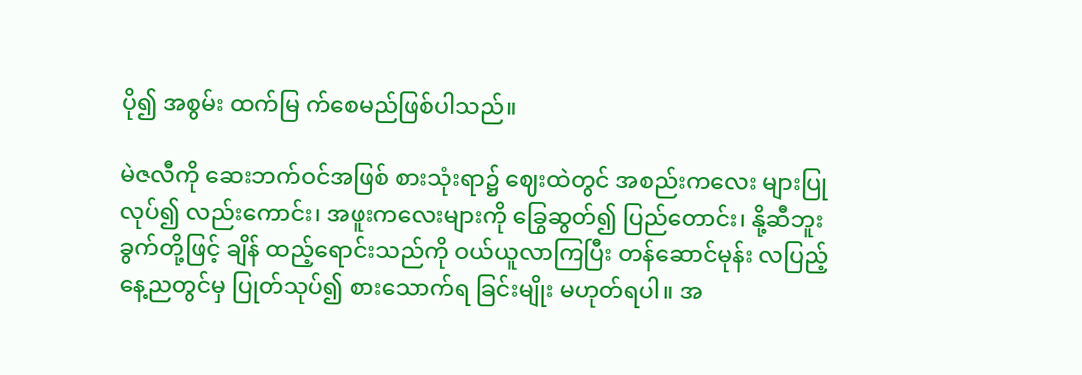ပို၍ အစွမ်း ထက်မြ က်စေမည်ဖြစ်ပါသည်။

မဲဇလီကို ဆေးဘက်ဝင်အဖြစ် စားသုံးရာ၌ ဈေးထဲတွင် အစည်းကလေး များပြုလုပ်၍ လည်းကောင်း၊ အဖူးကလေးများကို ခြွေဆွတ်၍ ပြည်တောင်း၊ နို့ဆီဘူးခွက်တို့ဖြင့် ချိန် ထည့်ရောင်းသည်ကို ဝယ်ယူလာကြပြီး တန်ဆောင်မုန်း လပြည့်နေ့ညတွင်မှ ပြုတ်သုပ်၍ စားသောက်ရ ခြင်းမျိုး မဟုတ်ရပါ။ အ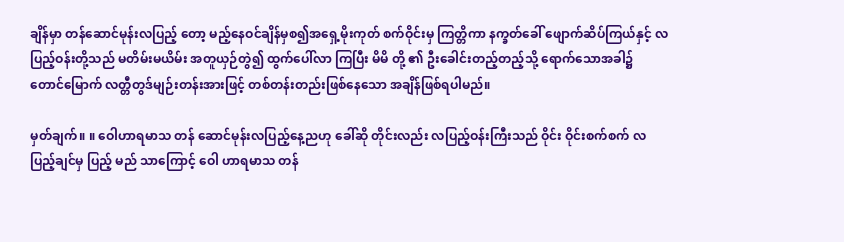ချိန်မှာ တန်ဆောင်မုန်းလပြည့် တော့ မည့်နေဝင်ချိန်မှစ၍အရှေ့မိုးကုတ် စက်ဝိုင်းမှ ကြတ္တိကာ နက္ခတ်ခေါ် ဖျောက်ဆိပ်ကြယ်နှင့် လပြည့်ဝန်းတို့သည် မတိမ်းမယိမ်း အတူယှဉ်တွဲ၍ ထွက်ပေါ်လာ ကြပြီး မိမိ တို့ ၏ ဦးခေါင်းတည့်တည့်သို့ ရောက်သောအခါ၌ တောင်မြောက် လတ္တီတွဒ်မျဉ်းတန်းအားဖြင့် တစ်တန်းတည်းဖြစ်နေသော အချိန်ဖြစ်ရပါမည်။

မှတ်ချက်။ ။ ဝေါဟာရမာသ တန် ဆောင်မုန်းလပြည့်နေ့ညဟု ခေါ်ဆို တိုင်းလည်း လပြည့်ဝန်းကြီးသည် ဝိုင်း ဝိုင်းစက်စက် လပြည့်ချင်မှ ပြည့် မည် သာကြောင့် ဝေါ ဟာရမာသ တန်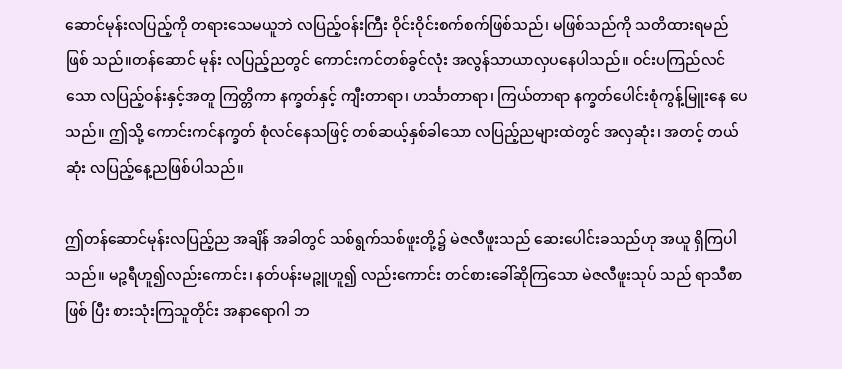ဆောင်မုန်းလပြည့်ကို တရားသေမယူဘဲ လပြည့်ဝန်းကြီး ဝိုင်းဝိုင်းစက်စက်ဖြစ်သည်၊ မဖြစ်သည်ကို သတိထားရမည်ဖြစ် သည်။တန်ဆောင် မုန်း လပြည့်ညတွင် ကောင်းကင်တစ်ခွင်လုံး အလွန်သာယာလှပနေပါသည်။ ဝင်းပကြည်လင်သော လပြည့်ဝန်းနှင့်အတူ ကြတ္တိကာ နက္ခတ်နှင့် ကျီးတာရာ၊ ဟင်္သာတာရာ၊ ကြယ်တာရာ နက္ခတ်ပေါင်းစုံကွန့်မြူးနေ ပေသည်။ ဤသို့ ကောင်းကင်နက္ခတ် စုံလင်နေသဖြင့် တစ်ဆယ့်နှစ်ခါသော လပြည့်ညများထဲတွင် အလှဆုံး၊ အတင့် တယ်ဆုံး လပြည့်နေ့ညဖြစ်ပါသည်။

ဤတန်ဆောင်မုန်းလပြည့်ည အချိန် အခါတွင် သစ်ရွက်သစ်ဖူးတို့၌ မဲဇလီဖူးသည် ဆေးပေါင်းခသည်ဟု အယူ ရှိကြပါသည်။ မဉ္ဇရီဟူ၍လည်းကောင်း၊ နတ်ပန်းမဉ္ဇူဟူ၍ လည်းကောင်း တင်စားခေါ်ဆိုကြသော မဲဇလီဖူးသုပ် သည် ရာသီစာဖြစ် ပြီး စားသုံးကြသူတိုင်း အနာရောဂါ ဘ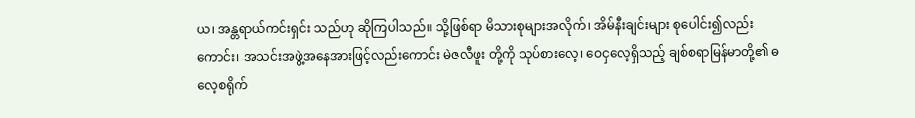ယ၊ အန္တရာယ်ကင်းရှင်း သည်ဟု ဆိုကြပါသည်။ သို့ဖြစ်ရာ မိသားစုများအလိုက်၊ အိမ်နီးချင်းများ စုပေါင်း၍လည်းကောင်း၊ အသင်းအဖွဲ့အနေအားဖြင့်လည်းကောင်း မဲဇလီဖူး တို့ကို သုပ်စားလေ့၊ ဝေငှလေ့ရှိသည့် ချစ်စရာမြန်မာတို့၏ ဓလေ့စရိုက်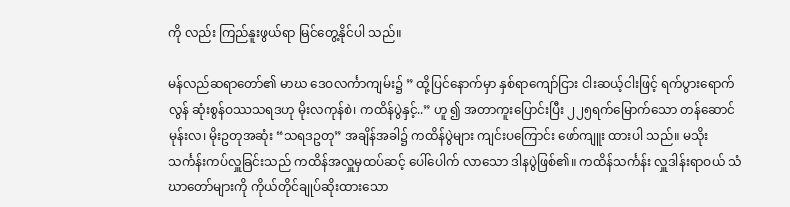ကို လည်း ကြည်နူးဖွယ်ရာ မြင်တွေ့နိုင်ပါ သည်။

မန်လည်ဆရာတော်၏ မာဃ ဒေဝလင်္ကာကျမ်း၌ ” ထို့ပြင်နောက်မှာ နှစ်ရာကျော်ငြား ငါးဆယ့်ငါးဖြင့် ရက်ပွားရောက်လွန် ဆုံးစွန်ဝဿသရဒဟု မိုးလကုန်စဲ၊ ကထိန်ပွဲနှင့်..” ဟူ ၍ အတာကူးပြောင်းပြီး ၂၂၅ရက်မြောက်သော တန်ဆောင်မုန်းလ၊ မိုးဥတုအဆုံး “သရဒဥတု” အချိန်အခါ၌ ကထိန်ပွဲများ ကျင်းပကြောင်း ဖော်ကျူး ထားပါ သည်။ မသိုး သင်္ကန်းကပ်လှူခြင်းသည် ကထိန်အလှူမှထပ်ဆင့် ပေါ်ပေါက် လာသော ဒါနပွဲဖြစ်၏။ ကထိန်သင်္ကန်း လှူဒါန်းရာဝယ် သံဃာတော်များကို ကိုယ်တိုင်ချုပ်ဆိုးထားသော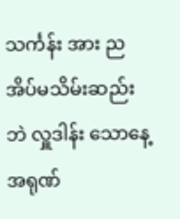သင်္ကန်း အား ညအိပ်မသိမ်းဆည်းဘဲ လှူဒါန်း သောနေ့ အရုဏ်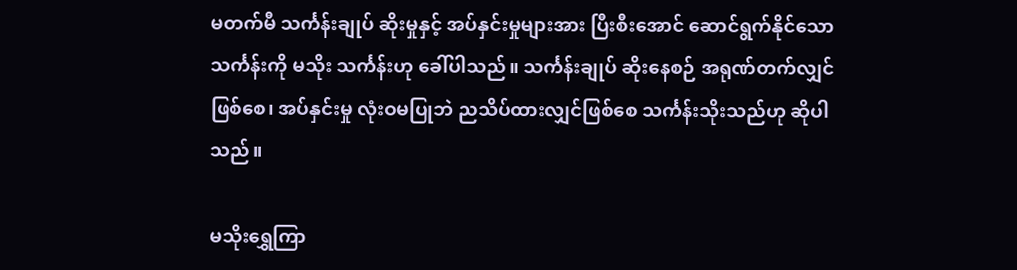မတက်မီ သင်္ကန်းချုပ် ဆိုးမှုနှင့် အပ်နှင်းမှုများအား ပြီးစီးအောင် ဆောင်ရွက်နိုင်သော သင်္ကန်းကို မသိုး သင်္ကန်းဟု ခေါ်ပါသည်။ သင်္ကန်းချုပ် ဆိုးနေစဉ် အရုဏ်တက်လျှင်ဖြစ်စေ၊ အပ်နှင်းမှု လုံးဝမပြုဘဲ ညသိပ်ထားလျှင်ဖြစ်စေ သင်္ကန်းသိုးသည်ဟု ဆိုပါသည်။

မသိုးရွှေကြာ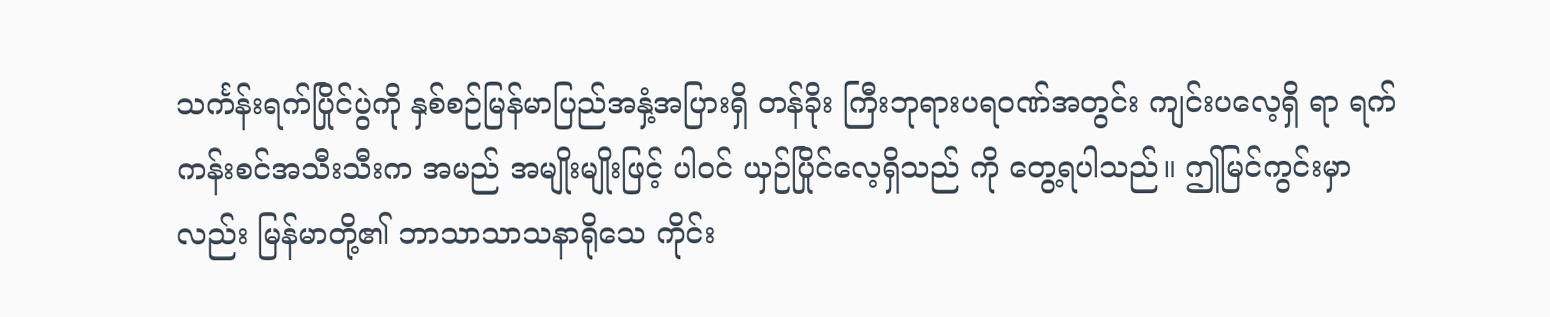သင်္ကန်းရက်ပြိုင်ပွဲကို နှစ်စဉ်မြန်မာပြည်အနှံ့အပြားရှိ တန်ခိုး ကြီးဘုရားပရဝဏ်အတွင်း ကျင်းပလေ့ရှိ ရာ ရက်ကန်းစင်အသီးသီးက အမည် အမျိုးမျိုးဖြင့် ပါဝင် ယှဉ်ပြိုင်လေ့ရှိသည် ကို တွေ့ရပါသည်။ ဤမြင်ကွင်းမှာလည်း မြန်မာတို့၏ ဘာသာသာသနာရိုသေ ကိုင်း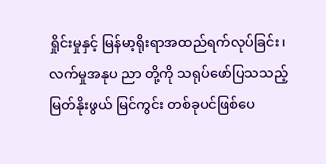ရှိုင်းမှုနှင့် မြန်မာ့ရိုးရာအထည်ရက်လုပ်ခြင်း၊ လက်မှုအနုပ ညာ တို့ကို သရုပ်ဖော်ပြသသည့် မြတ်နိုးဖွယ် မြင်ကွင်း တစ်ခုပင်ဖြစ်ပေ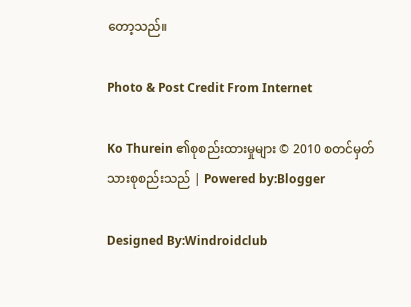တော့သည်။

Photo & Post Credit From Internet

Ko Thurein ၏စုစည်းထားမှုများ © 2010 စတင်မှတ်သားစုစည်းသည် | Powered by:Blogger

Designed By:Windroidclub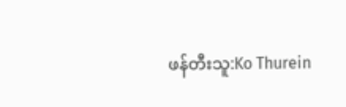ဖန်တီးသူ:Ko Thurein